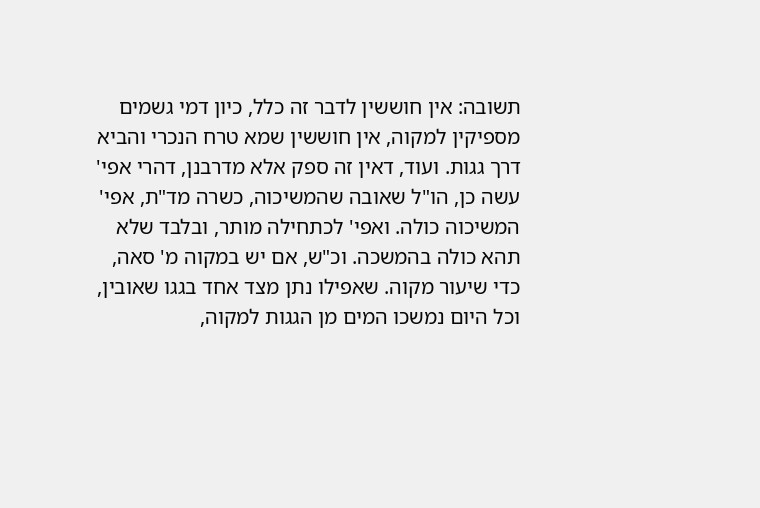תשובה: אין חוששין לדבר זה כלל, כיון דמי גשמים מספיקין למקוה, אין חוששין שמא טרח הנכרי והביא דרך גגות. ועוד, דאין זה ספק אלא מדרבנן, דהרי אפי' עשה כן, הו"ל שאובה שהמשיכוה, כשרה מד"ת, אפי' המשיכוה כולה. ואפי' לכתחילה מותר, ובלבד שלא תהא כולה בהמשכה. וכ"ש, אם יש במקוה מ' סאה, כדי שיעור מקוה. שאפילו נתן מצד אחד בגגו שאובין, וכל היום נמשכו המים מן הגגות למקוה,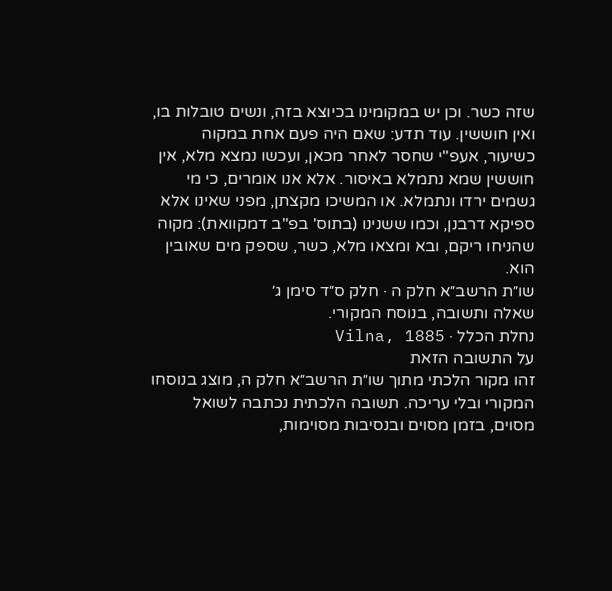שזה כשר. וכן יש במקומינו בכיוצא בזה, ונשים טובלות בו, ואין חוששין. עוד תדע: שאם היה פעם אחת במקוה כשיעור, אעפ"י שחסר לאחר מכאן, ועכשו נמצא מלא, אין חוששין שמא נתמלא באיסור. אלא אנו אומרים, כי מי גשמים ירדו ונתמלא. או המשיכו מקצתן, מפני שאינו אלא ספיקא דרבנן, וכמו ששנינו (בתוס' בפ"ב דמקוואת): מקוה שהניחו ריקם, ובא ומצאו מלא, כשר, שספק מים שאובין הוא.
שו״ת הרשב״א חלק ה · חלק ס״ד סימן ג׳
שאלה ותשובה, בנוסח המקורי.
נחלת הכלל · Vilna, 1885
על התשובה הזאת
זהו מקור הלכתי מתוך שו״ת הרשב״א חלק ה, מוצג בנוסחו המקורי ובלי עריכה. תשובה הלכתית נכתבה לשואל מסוים, בזמן מסוים ובנסיבות מסוימות,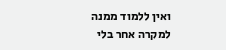ואין ללמוד ממנה למקרה אחר בלי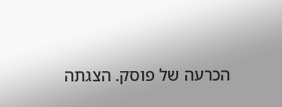הכרעה של פוסק. הצגתה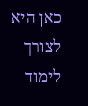כאן היא לצורך לימוד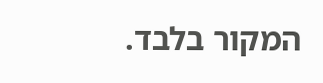המקור בלבד.